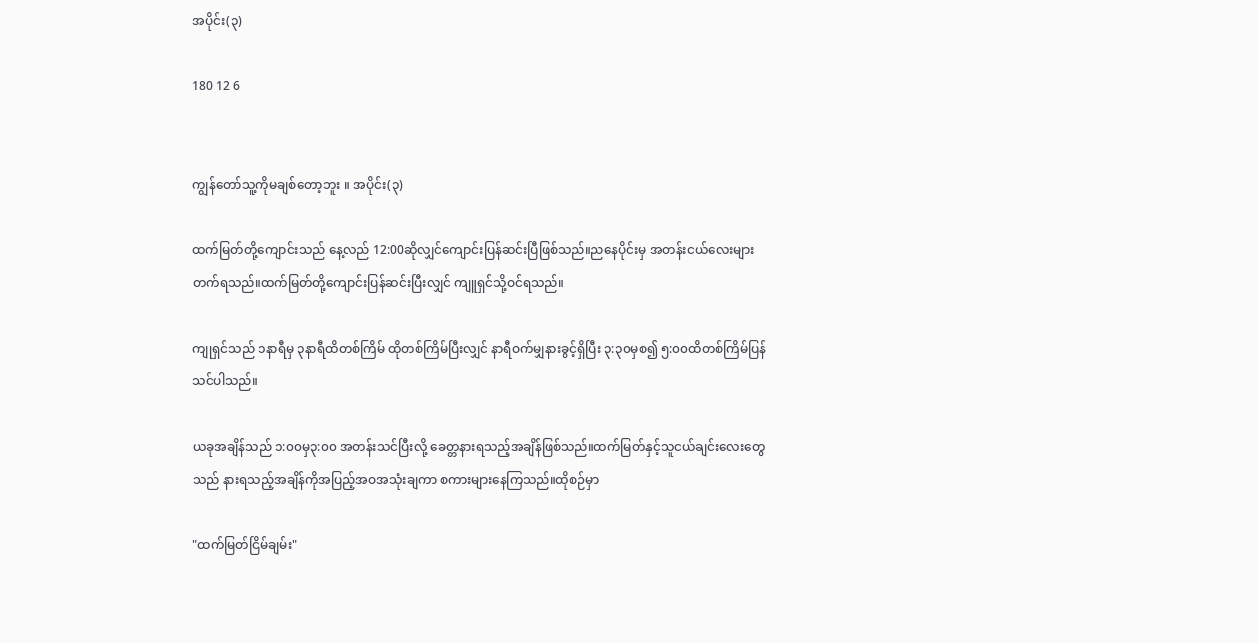အပိုင်း(၃)

180 12 6


ကျွန်တော်သူ့ကိုမချစ်တော့ဘူး ။ အပိုင်း(၃)

ထက်မြတ်တို့ကျောင်းသည် နေ့လည် 12:00ဆိုလျှင်ကျောင်းပြန်ဆင်းပြီဖြစ်သည်။ညနေပိုင်းမှ အတန်းငယ်လေးများတက်ရသည်။ထက်မြတ်တို့ကျောင်းပြန်ဆင်းပြီးလျှင် ကျူရှင်သို့ဝင်ရသည်။

ကျုရှင်သည် ၁နာရီမှ ၃နာရီထိတစ်ကြိမ် ထိုတစ်ကြိမ်ပြီးလျှင် နာရီဝက်မျှနားခွင့်ရှိပြီး ၃:၃၀မှစ၍ ၅:၀၀ထိတစ်ကြိမ်ပြန်သင်ပါသည်။

ယခုအချိန်သည် ၁:၀၀မှ၃:၀၀ အတန်းသင်ပြီးလို့ ခေတ္တနားရသည့်အချိန်ဖြစ်သည်။ထက်မြတ်နှင့်သူငယ်ချင်းလေးတွေသည် နားရသည့်အချိန်ကိုအပြည့်အဝအသုံးချကာ စကားများနေကြသည်။ထိုစဉ်မှာ

"ထက်မြတ်ငြိမ်ချမ်း"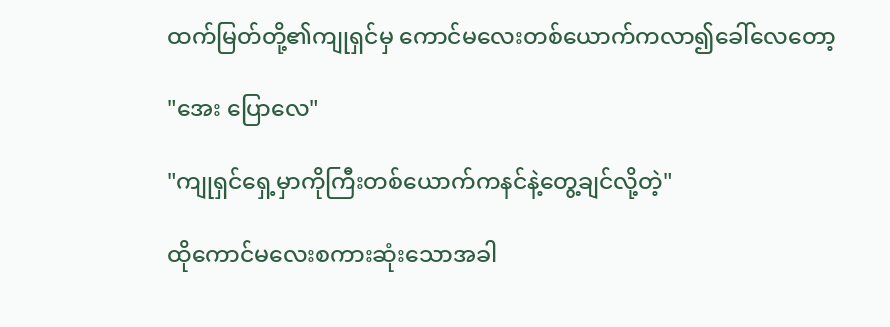ထက်မြတ်တို့၏ကျုရှင်မှ ကောင်မလေးတစ်ယောက်ကလာ၍ခေါ်လေတော့

"အေး ပြောလေ"

"ကျုရှင်ရှေ့မှာကိုကြီးတစ်ယောက်ကနင်နဲ့တွေ့ချင်လို့တဲ့"

ထိုကောင်မလေးစကားဆုံးသောအခါ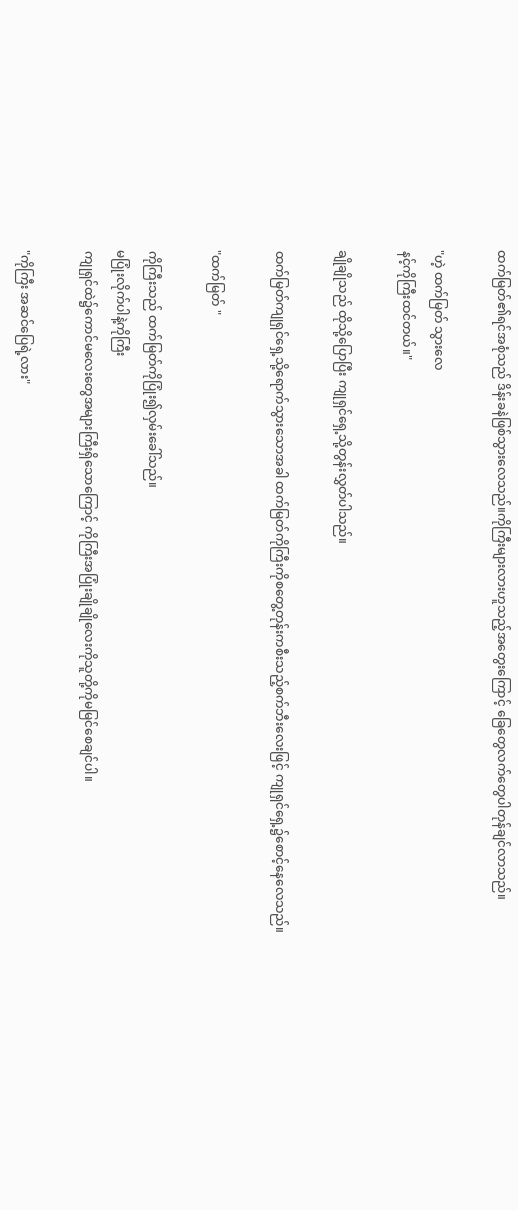ထက်မြတ်၏ရင်အစုံသည် ဒိန်းခနဲဖြစ်သွားလေသည်။ကိုကြီးများလားဟူသည့်အတွေးကြောင့် ခြေတွေလက်တွေပါတုန်ချင်လာသည်။

"ဟဲ့ ထက်မြတ် သွားလေ
နင့်ကိုကြီးထင်တယ်။"

ချိုချိုသည် ထိုသို့ပြောပြီး ကျုရှင်ရှေ့သို့တွန်းလွှတ်ပါသည်။

ထက်မြတ်ကျုရှင်ရှေ့သို့ရောက်သွားသောအခါ ထက်မြတ်ကိုကြီးကိုစတွေ့တုန်းကစီးသည့်စက်ဘီးလေးဖြင့် ကျုရှင်ရှေ့၌စောင့်နေလေသည်။

"ထက်မြတ် "

ကိုကြီးသည် ထက်မြတ်ကိုပြုံး၍လှမ်းခေါ်သည်။
မပြုံးလိုက်ပါနဲ့ကိုကြီး
ကျုရှင်ထဲ၌ကောင်မလေးတွေအများကြီးရှိသောကြောင့် ကိုကြီးအပြုံးချိုချိုလေးကိုသူတို့ကိုမမြင်စေချင်ပါ။

"ကိုကြီး အဆင်ပြေရဲ့လား"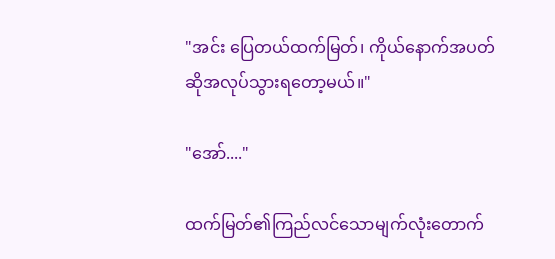"အင်း ပြေတယ်ထက်မြတ်၊ ကိုယ်နောက်အပတ်ဆိုအလုပ်သွားရတော့မယ်။"

"အော်...."

ထက်မြတ်၏ကြည်လင်သောမျက်လုံးတောက်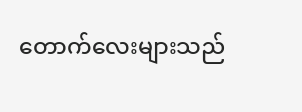တောက်လေးများသည်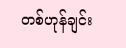တစ်ဟုန်ချင်း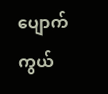ပျောက်ကွယ်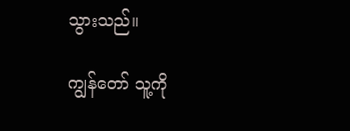သွားသည်။

ကျွန်တော် သူ့ကို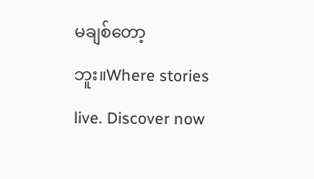မချစ်တော့ဘူး။Where stories live. Discover now